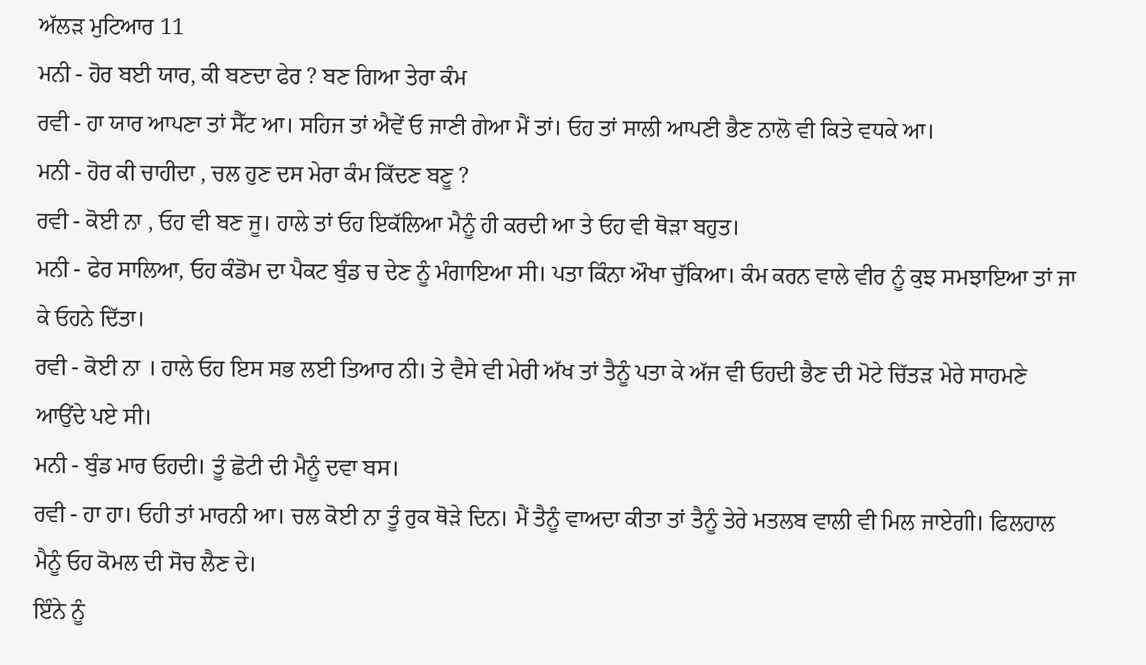ਅੱਲੜ ਮੁਟਿਆਰ 11
ਮਨੀ - ਹੋਰ ਬਈ ਯਾਰ, ਕੀ ਬਣਦਾ ਫੇਰ ? ਬਣ ਗਿਆ ਤੇਰਾ ਕੰਮ
ਰਵੀ - ਹਾ ਯਾਰ ਆਪਣਾ ਤਾਂ ਸੈੱਟ ਆ। ਸਹਿਜ ਤਾਂ ਐਵੇਂ ਓ ਜਾਣੀ ਗੇਆ ਮੈਂ ਤਾਂ। ਓਹ ਤਾਂ ਸਾਲੀ ਆਪਣੀ ਭੈਣ ਨਾਲੋ ਵੀ ਕਿਤੇ ਵਧਕੇ ਆ।
ਮਨੀ - ਹੋਰ ਕੀ ਚਾਹੀਦਾ , ਚਲ ਹੁਣ ਦਸ ਮੇਰਾ ਕੰਮ ਕਿੱਦਣ ਬਣੂ ?
ਰਵੀ - ਕੋਈ ਨਾ , ਓਹ ਵੀ ਬਣ ਜੂ। ਹਾਲੇ ਤਾਂ ਓਹ ਇਕੱਲਿਆ ਮੈਨੂੰ ਹੀ ਕਰਦੀ ਆ ਤੇ ਓਹ ਵੀ ਥੋੜਾ ਬਹੁਤ।
ਮਨੀ - ਫੇਰ ਸਾਲਿਆ, ਓਹ ਕੰਡੋਮ ਦਾ ਪੈਕਟ ਬੁੰਡ ਚ ਦੇਣ ਨੂੰ ਮੰਗਾਇਆ ਸੀ। ਪਤਾ ਕਿੰਨਾ ਔਖਾ ਚੁੱਕਿਆ। ਕੰਮ ਕਰਨ ਵਾਲੇ ਵੀਰ ਨੂੰ ਕੁਝ ਸਮਝਾਇਆ ਤਾਂ ਜਾ ਕੇ ਓਹਨੇ ਦਿੱਤਾ।
ਰਵੀ - ਕੋਈ ਨਾ । ਹਾਲੇ ਓਹ ਇਸ ਸਭ ਲਈ ਤਿਆਰ ਨੀ। ਤੇ ਵੈਸੇ ਵੀ ਮੇਰੀ ਅੱਖ ਤਾਂ ਤੈਨੂੰ ਪਤਾ ਕੇ ਅੱਜ ਵੀ ਓਹਦੀ ਭੈਣ ਦੀ ਮੋਟੇ ਚਿੱਤੜ ਮੇਰੇ ਸਾਹਮਣੇ ਆਉਂਦੇ ਪਏ ਸੀ।
ਮਨੀ - ਬੁੰਡ ਮਾਰ ਓਹਦੀ। ਤੂੰ ਛੋਟੀ ਦੀ ਮੈਨੂੰ ਦਵਾ ਬਸ।
ਰਵੀ - ਹਾ ਹਾ। ਓਹੀ ਤਾਂ ਮਾਰਨੀ ਆ। ਚਲ ਕੋਈ ਨਾ ਤੂੰ ਰੁਕ ਥੋੜੇ ਦਿਨ। ਮੈਂ ਤੈਨੂੰ ਵਾਅਦਾ ਕੀਤਾ ਤਾਂ ਤੈਨੂੰ ਤੇਰੇ ਮਤਲਬ ਵਾਲੀ ਵੀ ਮਿਲ ਜਾਏਗੀ। ਫਿਲਹਾਲ ਮੈਨੂੰ ਓਹ ਕੋਮਲ ਦੀ ਸੋਚ ਲੈਣ ਦੇ।
ਇੰਨੇ ਨੂੰ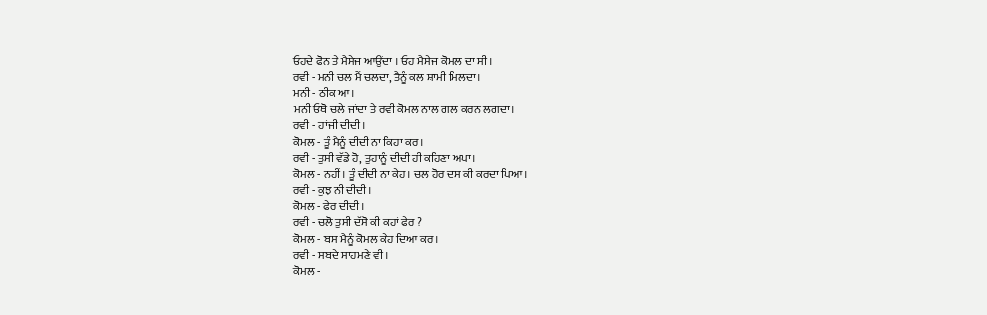ਓਹਦੇ ਫੋਨ ਤੇ ਮੈਸੇਜ ਆਉਂਦਾ । ਓਹ ਮੈਸੇਜ ਕੋਮਲ ਦਾ ਸੀ।
ਰਵੀ - ਮਨੀ ਚਲ ਮੈਂ ਚਲਦਾ, ਤੈਨੂੰ ਕਲ ਸ਼ਾਮੀ ਮਿਲਦਾ।
ਮਨੀ - ਠੀਕ ਆ।
ਮਨੀ ਓਥੋ ਚਲੇ ਜਾਂਦਾ ਤੇ ਰਵੀ ਕੋਮਲ ਨਾਲ ਗਲ ਕਰਨ ਲਗਦਾ।
ਰਵੀ - ਹਾਂਜੀ ਦੀਦੀ।
ਕੋਮਲ - ਤੂੰ ਮੈਨੂੰ ਦੀਦੀ ਨਾ ਕਿਹਾ ਕਰ।
ਰਵੀ - ਤੁਸੀ ਵੱਡੇ ਹੋ, ਤੁਹਾਨੂੰ ਦੀਦੀ ਹੀ ਕਹਿਣਾ ਅਪਾ।
ਕੋਮਲ - ਨਹੀਂ। ਤੂੰ ਦੀਦੀ ਨਾ ਕੇਹ। ਚਲ ਹੋਰ ਦਸ ਕੀ ਕਰਦਾ ਪਿਆ।
ਰਵੀ - ਕੁਝ ਨੀ ਦੀਦੀ।
ਕੋਮਲ - ਫੇਰ ਦੀਦੀ।
ਰਵੀ - ਚਲੋ ਤੁਸੀ ਦੱਸੋ ਕੀ ਕਹਾਂ ਫੇਰ ?
ਕੋਮਲ - ਬਸ ਮੈਨੂੰ ਕੋਮਲ ਕੇਹ ਦਿਆ ਕਰ।
ਰਵੀ - ਸਬਦੇ ਸਾਹਮਣੇ ਵੀ।
ਕੋਮਲ -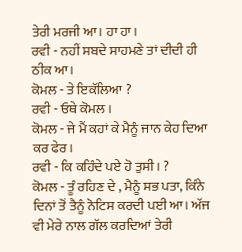ਤੇਰੀ ਮਰਜੀ ਆ। ਹਾ ਹਾ।
ਰਵੀ - ਨਹੀਂ ਸਬਦੇ ਸਾਹਮਣੇ ਤਾਂ ਦੀਦੀ ਹੀ ਠੀਕ ਆ।
ਕੋਮਲ - ਤੇ ਇਕੱਲਿਆ ?
ਰਵੀ - ਓਥੇ ਕੋਮਲ ।
ਕੋਮਲ - ਜੇ ਮੈਂ ਕਹਾਂ ਕੇ ਮੈਨੂੰ ਜਾਨ ਕੇਹ ਦਿਆ ਕਰ ਫੇਰ।
ਰਵੀ - ਕਿ ਕਹਿੰਦੇ ਪਏ ਹੋ ਤੁਸੀ। ?
ਕੋਮਲ - ਤੂੰ ਰਹਿਣ ਦੇ , ਮੈਨੂੰ ਸਭ ਪਤਾ, ਕਿੰਨੇ ਦਿਨਾਂ ਤੋਂ ਤੈਨੂੰ ਨੋਟਿਸ ਕਰਦੀ ਪਈ ਆ। ਅੱਜ ਵੀ ਮੇਰੇ ਨਾਲ ਗੱਲ ਕਰਦਿਆਂ ਤੇਰੀ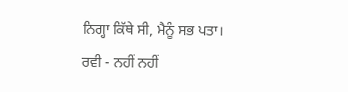ਨਿਗ੍ਹਾ ਕਿੱਥੇ ਸੀ, ਮੈਨੂੰ ਸਭ ਪਤਾ।
ਰਵੀ - ਨਹੀਂ ਨਹੀਂ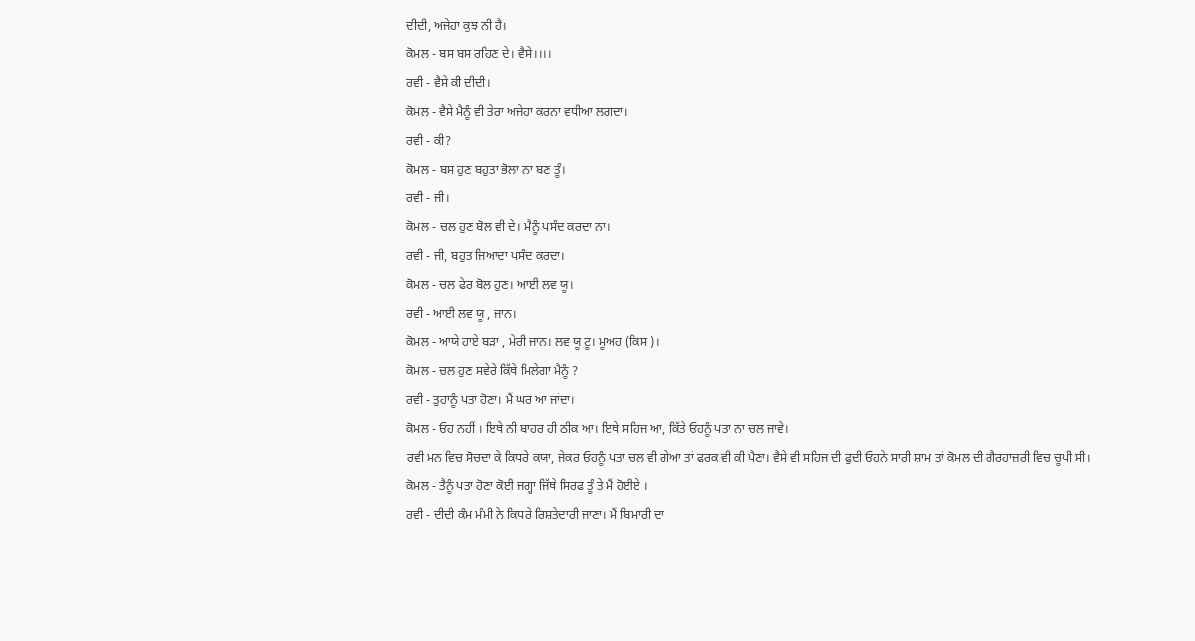ਦੀਦੀ, ਅਜੇਹਾ ਕੁਝ ਨੀ ਹੈ।
ਕੋਮਲ - ਬਸ ਬਸ ਰਹਿਣ ਦੇ। ਵੈਸੇ।।।।
ਰਵੀ - ਵੈਸੇ ਕੀ ਦੀਦੀ।
ਕੋਮਲ - ਵੈਸੇ ਮੈਨੂੰ ਵੀ ਤੇਰਾ ਅਜੇਹਾ ਕਰਨਾ ਵਧੀਆ ਲਗਦਾ।
ਰਵੀ - ਕੀ?
ਕੋਮਲ - ਬਸ ਹੁਣ ਬਹੁਤਾ ਭੋਲਾ ਨਾ ਬਣ ਤੂੰ।
ਰਵੀ - ਜੀ।
ਕੋਮਲ - ਚਲ ਹੁਣ ਬੋਲ ਵੀ ਦੇ। ਮੈਨੂੰ ਪਸੰਦ ਕਰਦਾ ਨਾ।
ਰਵੀ - ਜੀ, ਬਹੁਤ ਜਿਆਦਾ ਪਸੰਦ ਕਰਦਾ।
ਕੋਮਲ - ਚਲ ਫੇਰ ਬੋਲ ਹੁਣ। ਆਈ ਲਵ ਯੂ।
ਰਵੀ - ਆਈ ਲਵ ਯੂ , ਜਾਨ।
ਕੋਮਲ - ਆਯੇ ਹਾਏ ਬੜਾ , ਮੇਰੀ ਜਾਨ। ਲਵ ਯੂ ਟੂ। ਮੂਅਹ (ਕਿਸ )।
ਕੋਮਲ - ਚਲ ਹੁਣ ਸਵੇਰੇ ਕਿੱਥੇ ਮਿਲੇਗਾ ਮੈਨੂੰ ?
ਰਵੀ - ਤੁਹਾਨੂੰ ਪਤਾ ਹੋਣਾ। ਮੈਂ ਘਰ ਆ ਜਾਂਦਾ।
ਕੋਮਲ - ਓਹ ਨਹੀਂ । ਇਥੇ ਨੀ ਬਾਹਰ ਹੀ ਠੀਕ ਆ। ਇਥੇ ਸਹਿਜ ਆ, ਕਿੱਤੇ ਓਹਨੂੰ ਪਤਾ ਨਾ ਚਲ ਜਾਵੇ।
ਰਵੀ ਮਨ ਵਿਚ ਸੋਚਦਾ ਕੇ ਕਿਧਰੇ ਕਯਾ, ਜੇਕਰ ਓਹਨੂੰ ਪਤਾ ਚਲ ਵੀ ਗੇਆ ਤਾਂ ਫਰਕ ਵੀ ਕੀ ਪੈਣਾ। ਵੈਸੇ ਵੀ ਸਹਿਜ ਦੀ ਫੁਦੀ ਓਹਨੇ ਸਾਰੀ ਸ਼ਾਮ ਤਾਂ ਕੋਮਲ ਦੀ ਗੈਰਹਾਜ਼ਰੀ ਵਿਚ ਚੂਪੀ ਸੀ।
ਕੋਮਲ - ਤੈਨੂੰ ਪਤਾ ਹੋਣਾ ਕੋਈ ਜਗ੍ਹਾ ਜਿੱਥੇ ਸਿਰਫ ਤੂੰ ਤੇ ਮੈਂ ਹੋਈਏ ।
ਰਵੀ - ਦੀਦੀ ਕੰਮ ਮੰਮੀ ਨੇ ਕਿਧਰੇ ਰਿਸ਼ਤੇਦਾਰੀ ਜਾਣਾ। ਮੈਂ ਬਿਮਾਰੀ ਦਾ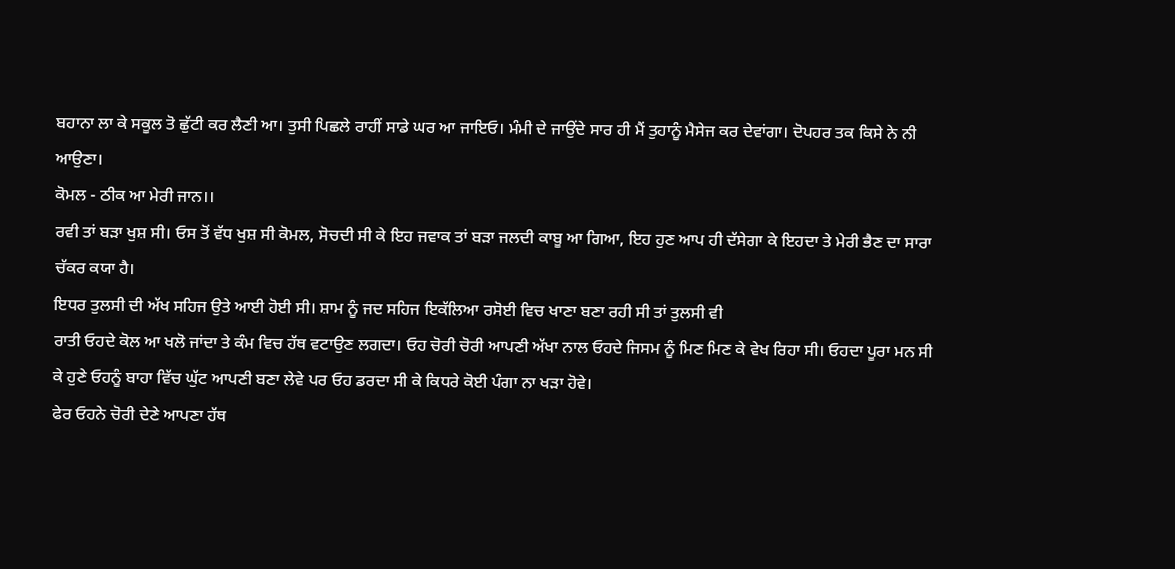ਬਹਾਨਾ ਲਾ ਕੇ ਸਕੂਲ ਤੋ ਛੁੱਟੀ ਕਰ ਲੈਣੀ ਆ। ਤੁਸੀ ਪਿਛਲੇ ਰਾਹੀਂ ਸਾਡੇ ਘਰ ਆ ਜਾਇਓ। ਮੰਮੀ ਦੇ ਜਾਉਂਦੇ ਸਾਰ ਹੀ ਮੈਂ ਤੁਹਾਨੂੰ ਮੈਸੇਜ ਕਰ ਦੇਵਾਂਗਾ। ਦੋਪਹਰ ਤਕ ਕਿਸੇ ਨੇ ਨੀ ਆਉਣਾ।
ਕੋਮਲ - ਠੀਕ ਆ ਮੇਰੀ ਜਾਨ।।
ਰਵੀ ਤਾਂ ਬੜਾ ਖੁਸ਼ ਸੀ। ਓਸ ਤੋਂ ਵੱਧ ਖੁਸ਼ ਸੀ ਕੋਮਲ, ਸੋਚਦੀ ਸੀ ਕੇ ਇਹ ਜਵਾਕ ਤਾਂ ਬੜਾ ਜਲਦੀ ਕਾਬੂ ਆ ਗਿਆ, ਇਹ ਹੁਣ ਆਪ ਹੀ ਦੱਸੇਗਾ ਕੇ ਇਹਦਾ ਤੇ ਮੇਰੀ ਭੈਣ ਦਾ ਸਾਰਾ ਚੱਕਰ ਕਯਾ ਹੈ।
ਇਧਰ ਤੁਲਸੀ ਦੀ ਅੱਖ ਸਹਿਜ ਉਤੇ ਆਈ ਹੋਈ ਸੀ। ਸ਼ਾਮ ਨੂੰ ਜਦ ਸਹਿਜ ਇਕੱਲਿਆ ਰਸੋਈ ਵਿਚ ਖਾਣਾ ਬਣਾ ਰਹੀ ਸੀ ਤਾਂ ਤੁਲਸੀ ਵੀ
ਰਾਤੀ ਓਹਦੇ ਕੋਲ ਆ ਖਲੋ ਜਾਂਦਾ ਤੇ ਕੰਮ ਵਿਚ ਹੱਥ ਵਟਾਉਣ ਲਗਦਾ। ਓਹ ਚੋਰੀ ਚੋਰੀ ਆਪਣੀ ਅੱਖਾ ਨਾਲ ਓਹਦੇ ਜਿਸਮ ਨੂੰ ਮਿਣ ਮਿਣ ਕੇ ਵੇਖ ਰਿਹਾ ਸੀ। ਓਹਦਾ ਪੂਰਾ ਮਨ ਸੀ ਕੇ ਹੁਣੇ ਓਹਨੂੰ ਬਾਹਾ ਵਿੱਚ ਘੁੱਟ ਆਪਣੀ ਬਣਾ ਲੇਵੇ ਪਰ ਓਹ ਡਰਦਾ ਸੀ ਕੇ ਕਿਧਰੇ ਕੋਈ ਪੰਗਾ ਨਾ ਖੜਾ ਹੋਵੇ।
ਫੇਰ ਓਹਨੇ ਚੋਰੀ ਦੇਣੇ ਆਪਣਾ ਹੱਥ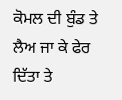ਕੋਮਲ ਦੀ ਬੁੰਡ ਤੇ ਲੈਅ ਜਾ ਕੇ ਫੇਰ ਦਿੱਤਾ ਤੇ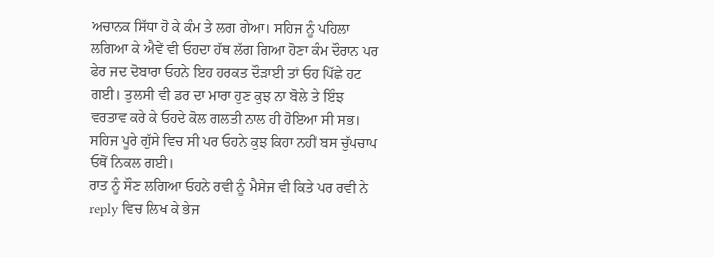ਅਚਾਨਕ ਸਿੱਧਾ ਹੋ ਕੇ ਕੰਮ ਤੇ ਲਗ ਗੇਆ। ਸਹਿਜ ਨੂੰ ਪਹਿਲਾ ਲਗਿਆ ਕੇ ਐਵੇਂ ਵੀ ਓਹਦਾ ਹੱਥ ਲੱਗ ਗਿਆ ਹੋਣਾ ਕੰਮ ਦੌਰਾਨ ਪਰ ਫੇਰ ਜਦ ਦੋਬਾਰਾ ਓਹਨੇ ਇਹ ਹਰਕਤ ਦੌੜਾਈ ਤਾਂ ਓਹ ਪਿੱਛੇ ਹਟ ਗਈ। ਤੁਲਸੀ ਵੀ ਡਰ ਦਾ ਮਾਰਾ ਹੁਣ ਕੁਝ ਨਾ ਬੋਲੇ ਤੇ ਇੰਝ ਵਰਤਾਵ ਕਰੇ ਕੇ ਓਹਦੇ ਕੋਲ ਗਲਤੀ ਨਾਲ ਹੀ ਹੋਇਆ ਸੀ ਸਭ।
ਸਹਿਜ ਪੂਰੇ ਗੁੱਸੇ ਵਿਚ ਸੀ ਪਰ ਓਹਨੇ ਕੁਝ ਕਿਹਾ ਨਹੀਂ ਬਸ ਚੁੱਪਚਾਪ ਓਥੋਂ ਨਿਕਲ ਗਈ।
ਰਾਤ ਨੂੰ ਸੌਣ ਲਗਿਆ ਓਹਨੇ ਰਵੀ ਨੂੰ ਮੈਸੇਜ ਵੀ ਕਿਤੇ ਪਰ ਰਵੀ ਨੇ reply ਵਿਚ ਲਿਖ ਕੇ ਭੇਜ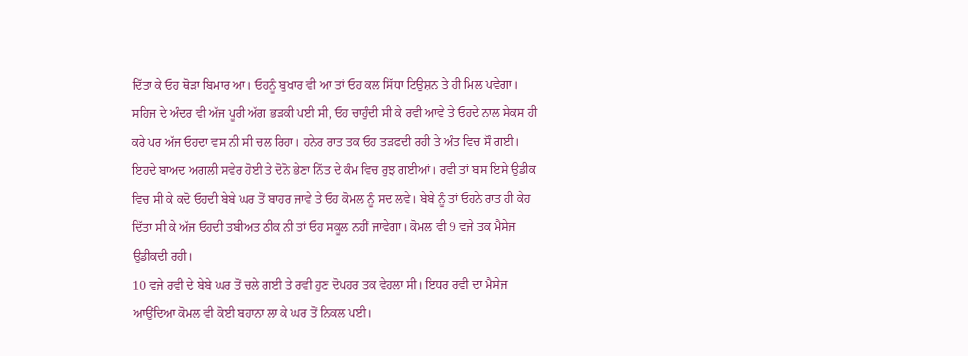ਦਿੱਤਾ ਕੇ ਓਹ ਥੋੜਾ ਬਿਮਾਰ ਆ। ਓਹਨੂੰ ਬੁਖਾਰ ਵੀ ਆ ਤਾਂ ਓਹ ਕਲ ਸਿੱਧਾ ਟਿਉਸ਼ਨ ਤੇ ਹੀ ਮਿਲ ਪਵੇਗਾ। ਸਹਿਜ ਦੇ ਅੰਦਰ ਵੀ ਅੱਜ ਪੂਰੀ ਅੱਗ ਭੜਕੀ ਪਈ ਸੀ, ਓਹ ਚਾਹੁੰਦੀ ਸੀ ਕੇ ਰਵੀ ਆਵੇ ਤੇ ਓਹਦੇ ਨਾਲ ਸੇਕਸ ਹੀ ਕਰੇ ਪਰ ਅੱਜ ਓਹਦਾ ਵਸ ਨੀ ਸੀ ਚਲ ਰਿਹਾ। ਹਨੇਰ ਰਾਤ ਤਕ ਓਹ ਤੜਫਦੀ ਰਹੀ ਤੇ ਅੰਤ ਵਿਚ ਸੌ ਗਈ।
ਇਹਦੇ ਬਾਅਦ ਅਗਲੀ ਸਵੇਰ ਹੋਈ ਤੇ ਦੋਨੋ ਭੇਣਾ ਨਿੱਤ ਦੇ ਕੰਮ ਵਿਚ ਰੁਝ ਗਈਆਂ। ਰਵੀ ਤਾਂ ਬਸ ਇਸੇ ਉਡੀਕ ਵਿਚ ਸੀ ਕੇ ਕਦੋ ਓਹਦੀ ਬੇਬੇ ਘਰ ਤੋਂ ਬਾਹਰ ਜਾਵੇ ਤੇ ਓਹ ਕੋਮਲ ਨੂੰ ਸਦ ਲਵੇ। ਬੇਬੇ ਨੂੰ ਤਾਂ ਓਹਨੇ ਰਾਤ ਹੀ ਕੇਹ ਦਿੱਤਾ ਸੀ ਕੇ ਅੱਜ ਓਹਦੀ ਤਬੀਅਤ ਠੀਕ ਨੀ ਤਾਂ ਓਹ ਸਕੂਲ ਨਹੀਂ ਜਾਵੇਗਾ। ਕੋਮਲ ਵੀ 9 ਵਜੇ ਤਕ ਮੈਸੇਜ ਉਡੀਕਦੀ ਰਹੀ।
10 ਵਜੇ ਰਵੀ ਦੇ ਬੇਬੇ ਘਰ ਤੋਂ ਚਲੇ ਗਈ ਤੇ ਰਵੀ ਹੁਣ ਦੋਪਹਰ ਤਕ ਵੇਹਲਾ ਸੀ। ਇਧਰ ਰਵੀ ਦਾ ਮੈਸੇਜ ਆਉਂਦਿਆ ਕੋਮਲ ਵੀ ਕੋਈ ਬਹਾਨਾ ਲਾ ਕੇ ਘਰ ਤੋਂ ਨਿਕਲ ਪਈ।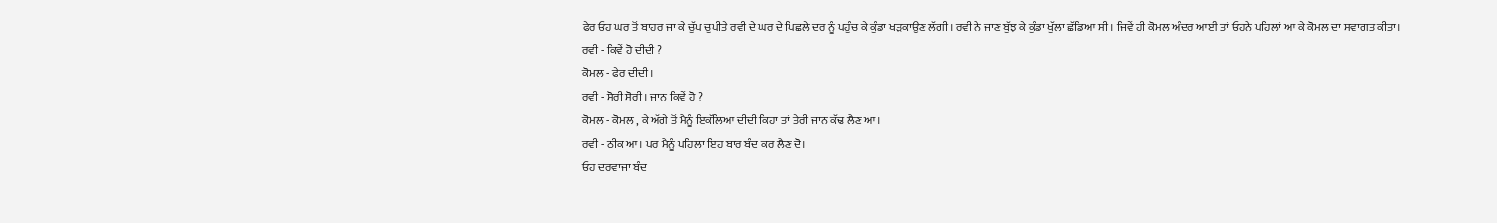ਫੇਰ ਓਹ ਘਰ ਤੋਂ ਬਾਹਰ ਜਾ ਕੇ ਚੁੱਪ ਚੁਪੀਤੇ ਰਵੀ ਦੇ ਘਰ ਦੇ ਪਿਛਲੇ ਦਰ ਨੂੰ ਪਹੁੰਚ ਕੇ ਕੁੰਡਾ ਖੜਕਾਉਣ ਲੱਗੀ। ਰਵੀ ਨੇ ਜਾਣ ਬੁੱਝ ਕੇ ਕੁੰਡਾ ਖੁੱਲਾ ਛੱਡਿਆ ਸੀ । ਜਿਵੇਂ ਹੀ ਕੋਮਲ ਅੰਦਰ ਆਈ ਤਾਂ ਓਹਨੇ ਪਹਿਲਾਂ ਆ ਕੇ ਕੋਮਲ ਦਾ ਸਵਾਗਤ ਕੀਤਾ।
ਰਵੀ - ਕਿਵੇਂ ਹੋ ਦੀਦੀ ?
ਕੋਮਲ - ਫੇਰ ਦੀਦੀ।
ਰਵੀ - ਸੋਰੀ ਸੋਰੀ । ਜਾਨ ਕਿਵੇਂ ਹੋ ?
ਕੋਮਲ - ਕੋਮਲ , ਕੇ ਅੱਗੇ ਤੋਂ ਮੈਨੂੰ ਇਕੱਲਿਆ ਦੀਦੀ ਕਿਹਾ ਤਾਂ ਤੇਰੀ ਜਾਨ ਕੱਢ ਲੈਣ ਆ।
ਰਵੀ - ਠੀਕ ਆ। ਪਰ ਮੈਨੂੰ ਪਹਿਲਾ ਇਹ ਬਾਰ ਬੰਦ ਕਰ ਲੈਣ ਦੋ।
ਓਹ ਦਰਵਾਜਾ ਬੰਦ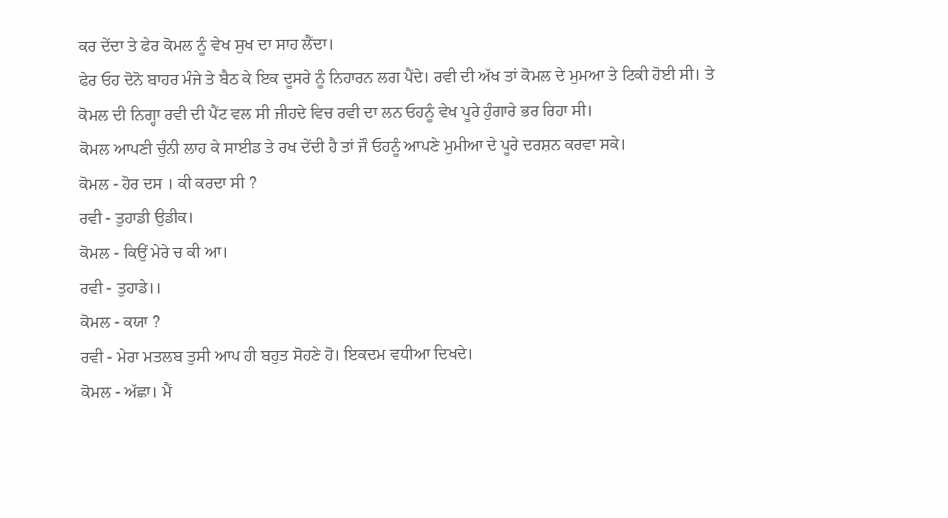ਕਰ ਦੇਂਦਾ ਤੇ ਫੇਰ ਕੋਮਲ ਨੂੰ ਵੇਖ ਸੁਖ ਦਾ ਸਾਹ ਲੈਂਦਾ।
ਫੇਰ ਓਹ ਦੋਨੋ ਬਾਹਰ ਮੰਜੇ ਤੇ ਬੈਠ ਕੇ ਇਕ ਦੂਸਰੇ ਨੂੰ ਨਿਹਾਰਨ ਲਗ ਪੈਂਦੇ। ਰਵੀ ਦੀ ਅੱਖ ਤਾਂ ਕੋਮਲ ਦੇ ਮੁਮਆ ਤੇ ਟਿਕੀ ਹੋਈ ਸੀ। ਤੇ ਕੋਮਲ ਦੀ ਨਿਗ੍ਹਾ ਰਵੀ ਦੀ ਪੈਂਟ ਵਲ ਸੀ ਜੀਹਦੇ ਵਿਚ ਰਵੀ ਦਾ ਲਨ ਓਹਨੂੰ ਵੇਖ ਪੂਰੇ ਹੁੰਗਾਰੇ ਭਰ ਰਿਹਾ ਸੀ।
ਕੋਮਲ ਆਪਣੀ ਚੁੰਨੀ ਲਾਹ ਕੇ ਸਾਈਡ ਤੇ ਰਖ ਦੇਂਦੀ ਹੈ ਤਾਂ ਜੌ ਓਹਨੂੰ ਆਪਣੇ ਮੁਮੀਆ ਦੇ ਪੂਰੇ ਦਰਸ਼ਨ ਕਰਵਾ ਸਕੇ।
ਕੋਮਲ - ਹੋਰ ਦਸ । ਕੀ ਕਰਦਾ ਸੀ ?
ਰਵੀ - ਤੁਹਾਡੀ ਉਡੀਕ।
ਕੋਮਲ - ਕਿਉਂ ਮੇਰੇ ਚ ਕੀ ਆ।
ਰਵੀ - ਤੁਹਾਡੇ।।
ਕੋਮਲ - ਕਯਾ ?
ਰਵੀ - ਮੇਰਾ ਮਤਲਬ ਤੁਸੀ ਆਪ ਹੀ ਬਹੁਤ ਸੋਹਣੇ ਹੋ। ਇਕਦਮ ਵਧੀਆ ਦਿਖਦੇ।
ਕੋਮਲ - ਅੱਛਾ। ਮੈਂ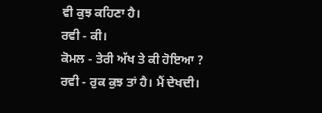ਵੀ ਕੁਝ ਕਹਿਣਾ ਹੈ।
ਰਵੀ - ਕੀ।
ਕੋਮਲ - ਤੇਰੀ ਅੱਖ ਤੇ ਕੀ ਹੋਇਆ ?
ਰਵੀ - ਰੁਕ ਕੁਝ ਤਾਂ ਹੈ। ਮੈਂ ਦੇਖਦੀ।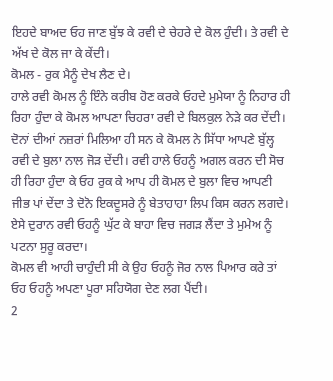ਇਹਦੇ ਬਾਅਦ ਓਹ ਜਾਣ ਬੁੱਝ ਕੇ ਰਵੀ ਦੇ ਚੇਹਰੇ ਦੇ ਕੋਲ ਹੁੰਦੀ। ਤੇ ਰਵੀ ਦੇ ਅੱਖ ਦੇ ਕੋਲ ਜਾ ਕੇ ਕੇਂਦੀ।
ਕੋਮਲ - ਰੁਕ ਮੈਨੂੰ ਦੇਖ ਲੈਣ ਦੇ।
ਹਾਲੇ ਰਵੀ ਕੋਮਲ ਨੂੰ ਇੰਨੇ ਕਰੀਬ ਹੋਣ ਕਰਕੇ ਓਹਦੇ ਮੁਮੇਯਾ ਨੂੰ ਨਿਹਾਰ ਹੀ ਰਿਹਾ ਹੁੰਦਾ ਕੇ ਕੋਮਲ ਆਪਣਾ ਚਿਹਰਾ ਰਵੀ ਦੇ ਬਿਲਕੁਲ ਨੇੜੇ ਕਰ ਦੇਂਦੀ। ਦੋਨਾਂ ਦੀਆਂ ਨਜ਼ਰਾਂ ਮਿਲਿਆ ਹੀ ਸਨ ਕੇ ਕੋਮਲ ਨੇ ਸਿੱਧਾ ਆਪਣੇ ਬੁੱਲ੍ਹ ਰਵੀ ਦੇ ਬੁਲਾ ਨਾਲ ਜੋੜ ਦੇਂਦੀ। ਰਵੀ ਹਾਲੇ ਓਹਨੂੰ ਅਗਲ ਕਰਨ ਦੀ ਸੋਚ ਹੀ ਰਿਹਾ ਹੁੰਦਾ ਕੇ ਓਹ ਰੁਕ ਕੇ ਆਪ ਹੀ ਕੋਮਲ ਦੇ ਬੁਲਾ ਵਿਚ ਆਪਣੀ ਜੀਭ ਪਾਂ ਦੇਂਦਾ ਤੇ ਦੋਨੋ ਇਕਦੂਸਰੇ ਨੂੰ ਬੇਤਾਹਾਹਾ ਲਿਪ ਕਿਸ ਕਰਨ ਲਗਦੇ।
ਏਸੇ ਦੁਰਾਨ ਰਵੀ ਓਹਨੂੰ ਘੁੱਟ ਕੇ ਬਾਹਾ ਵਿਚ ਜਗੜ ਲੈਂਦਾ ਤੇ ਮੁਮੇਅ ਨੂੰ ਪਟਨਾ ਸੁਰੂ ਕਰਦਾ।
ਕੋਮਲ ਵੀ ਆਹੀ ਚਾਹੁੰਦੀ ਸੀ ਕੇ ਉਹ ਓਹਨੂੰ ਜੋਰ ਨਾਲ ਪਿਆਰ ਕਰੇ ਤਾਂ ਓਹ ਓਹਨੂੰ ਅਪਣਾ ਪੂਰਾ ਸਹਿਯੋਗ ਦੇਣ ਲਗ ਪੈਂਦੀ।
2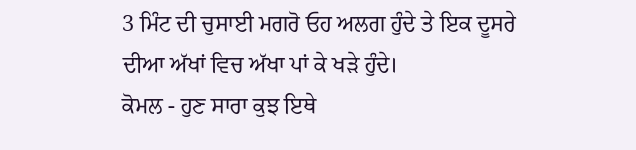3 ਮਿੰਟ ਦੀ ਚੁਸਾਈ ਮਗਰੋ ਓਹ ਅਲਗ ਹੁੰਦੇ ਤੇ ਇਕ ਦੂਸਰੇ ਦੀਆ ਅੱਖਾਂ ਵਿਚ ਅੱਖਾ ਪਾਂ ਕੇ ਖੜੇ ਹੁੰਦੇ।
ਕੋਮਲ - ਹੁਣ ਸਾਰਾ ਕੁਝ ਇਥੇ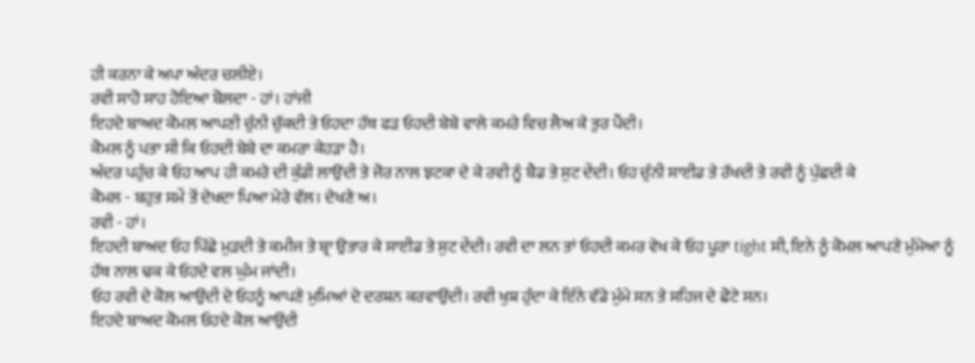ਹੀ ਕਰਨਾ ਕੇ ਅਪਾ ਅੰਦਰ ਚਲੀਏ।
ਰਵੀ ਸਾਹੋ ਸਾਹ ਹੋਇਆ ਬੋਲਦਾ - ਹਾਂ। ਹਾਂਜੀ
ਇਹਦੇ ਬਾਅਦ ਕੋਮਲ ਆਪਣੀ ਚੁੰਨੀ ਚੁੱਕਦੀ ਤੇ ਓਹਦਾ ਹੱਥ ਫੜ ਓਹਦੀ ਬੇਬੇ ਵਾਲੇ ਕਮਰੇ ਵਿਚ ਲੈਅ ਕੇ ਤੁਰ ਪੈਂਦੀ।
ਕੋਮਲ ਨੂੰ ਪਤਾ ਸੀ ਕਿ ਓਹਦੀ ਬੇਬੇ ਦਾ ਕਮਰਾ ਕੇਹੜਾ ਹੈ।
ਅੰਦਰ ਪਹੁੰਚ ਕੇ ਓਹ ਆਪ ਹੀ ਕਮਰੇ ਦੀ ਕੁੰਡੀ ਲਾਉਂਦੀ ਤੇ ਜੋਰ ਨਾਲ ਝਟਕਾ ਦੇ ਕੇ ਰਵੀ ਨੂੰ ਬੈਡ ਤੇ ਸੁਟ ਦੇਂਦੀ। ਓਹ ਚੁੰਨੀ ਸਾਈਡ ਤੇ ਰੱਖਦੀ ਤੇ ਰਵੀ ਨੂੰ ਪੁੱਛਦੀ ਕੇ
ਕੋਮਲ - ਬਹੁਤ ਸਮੇਂ ਤੋਂ ਦੇਖਦਾ ਪਿਆ ਮੇਰੇ ਵੱਲ। ਦੇਖਣੇ ਅ।
ਰਵੀ - ਹਾਂ।
ਇਹਦੀ ਬਾਅਦ ਓਹ ਪਿੱਛੇ ਮੁੜਦੀ ਤੇ ਕਮੀਜ ਤੇ ਬ੍ਰਾ ਉਤਾਰ ਕੇ ਸਾਈਡ ਤੇ ਸੁਟ ਦੇਂਦੀ। ਰਵੀ ਦਾ ਲਨ ਤਾਂ ਓਹਦੀ ਕਮਰ ਵੇਖ ਕੇ ਓਹ ਪੂਰਾ tight ਸੀ, ਇਨੇ ਨੂੰ ਕੋਮਲ ਆਪਣੇ ਮੁੰਮੇਆ ਨੂੰ ਹੱਥ ਨਾਲ ਢਕ ਕੇ ਓਹਦੇ ਵਲ ਘੁੰਮ ਜਾਂਦੀ।
ਓਹ ਰਵੀ ਦੇ ਕੋਲ ਆਉਂਦੀ ਦੇ ਓਹਨੂੰ ਆਪਣੇ ਮੁਮਿਆਂ ਦੇ ਦਰਸ਼ਨ ਕਰਵਾਉਂਦੀ। ਰਵੀ ਖੁਸ਼ ਹੁੰਦਾ ਕੇ ਇੰਨੇ ਵੱਡੇ ਮੁੰਮੇ ਸਨ ਤੇ ਸਹਿਜ ਦੇ ਛੋਟੇ ਸਨ।
ਇਹਦੇ ਬਾਅਦ ਕੋਮਲ ਓਹਦੇ ਕੋਲ ਆਉਂਦੀ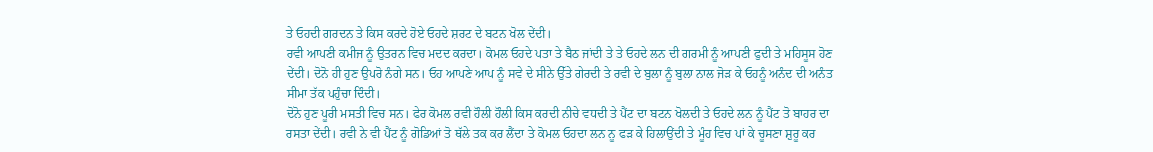ਤੇ ਓਹਦੀ ਗਰਦਨ ਤੇ ਕਿਸ ਕਰਦੇ ਹੋਏ ਓਹਦੇ ਸ਼ਰਟ ਦੇ ਬਟਨ ਖੋਲ ਦੇਂਦੀ।
ਰਵੀ ਆਪਣੀ ਕਮੀਜ ਨੂੰ ਉਤਰਨ ਵਿਚ ਮਦਦ ਕਰਦਾ। ਕੋਮਲ ਓਹਦੇ ਪਤਾ ਤੇ ਬੈਠ ਜਾਂਦੀ ਤੇ ਤੇ ਓਹਦੇ ਲਨ ਦੀ ਗਰਮੀ ਨੂੰ ਆਪਣੀ ਫੁਦੀ ਤੇ ਮਹਿਸੂਸ ਹੋਣ ਦੇਂਦੀ। ਦੋਨੋ ਹੀ ਹੁਣ ਉਪਰੋ ਨੰਗੇ ਸਨ। ਓਹ ਆਪਣੇ ਆਪ ਨੂੰ ਸਵੇ ਦੇ ਸੀਨੇ ਉੱਤੇ ਗੇਰਦੀ ਤੇ ਰਵੀ ਦੇ ਬੁਲਾ ਨੂੰ ਬੁਲਾ ਨਾਲ ਜੋੜ ਕੇ ਓਹਨੂੰ ਅਨੰਦ ਦੀ ਅਨੰਤ ਸੀਮਾ ਤੱਕ ਪਹੁੰਚਾ ਦਿੰਦੀ।
ਦੋਨੋ ਹੁਣ ਪੂਰੀ ਮਸਤੀ ਵਿਚ ਸਨ। ਫੇਰ ਕੋਮਲ ਰਵੀ ਹੌਲੀ ਹੌਲੀ ਕਿਸ ਕਰਦੀ ਨੀਚੇ ਵਧਦੀ ਤੇ ਪੈਂਟ ਦਾ ਬਟਨ ਖੋਲਦੀ ਤੇ ਓਹਦੇ ਲਨ ਨੂੰ ਪੈਂਟ ਤੋ ਬਾਹਰ ਦਾ ਰਸਤਾ ਦੇਂਦੀ। ਰਵੀ ਨੇ ਵੀ ਪੈਂਟ ਨੂੰ ਗੋਡਿਆਂ ਤੋ ਥੱਲੇ ਤਕ ਕਰ ਲੈਂਦਾ ਤੇ ਕੋਮਲ ਓਹਦਾ ਲਨ ਨੂ ਫੜ ਕੇ ਹਿਲਾਉਂਦੀ ਤੇ ਮੂੰਹ ਵਿਚ ਪਾਂ ਕੇ ਚੂਸਣਾ ਸ਼ੁਰੂ ਕਰ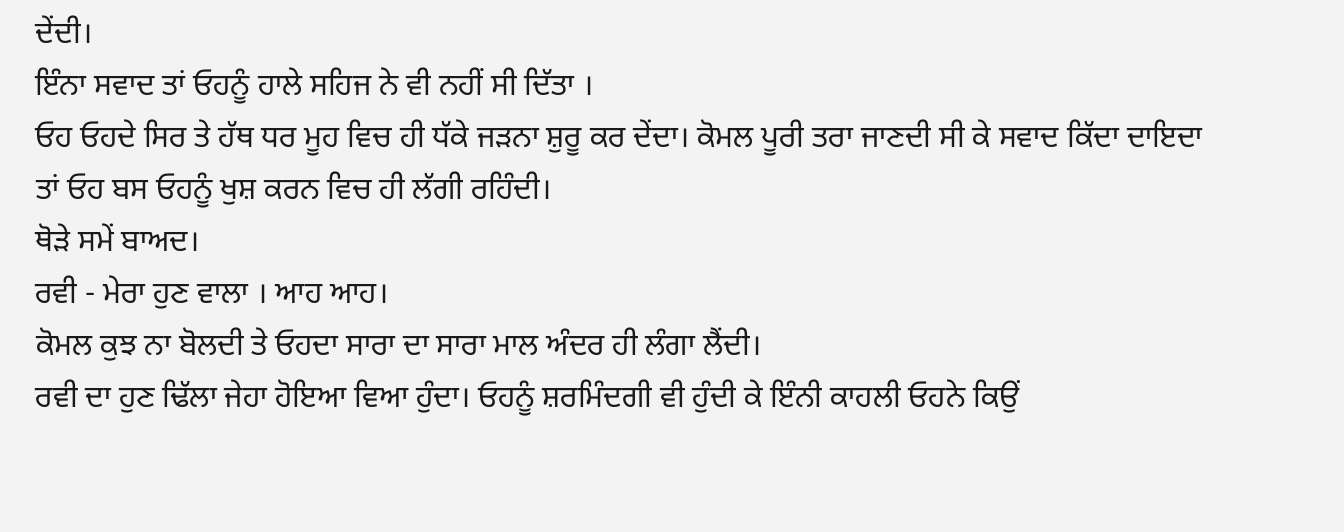ਦੇਂਦੀ।
ਇੰਨਾ ਸਵਾਦ ਤਾਂ ਓਹਨੂੰ ਹਾਲੇ ਸਹਿਜ ਨੇ ਵੀ ਨਹੀਂ ਸੀ ਦਿੱਤਾ ।
ਓਹ ਓਹਦੇ ਸਿਰ ਤੇ ਹੱਥ ਧਰ ਮੂਹ ਵਿਚ ਹੀ ਧੱਕੇ ਜੜਨਾ ਸ਼ੁਰੂ ਕਰ ਦੇਂਦਾ। ਕੋਮਲ ਪੂਰੀ ਤਰਾ ਜਾਣਦੀ ਸੀ ਕੇ ਸਵਾਦ ਕਿੱਦਾ ਦਾਇਦਾ ਤਾਂ ਓਹ ਬਸ ਓਹਨੂੰ ਖੁਸ਼ ਕਰਨ ਵਿਚ ਹੀ ਲੱਗੀ ਰਹਿੰਦੀ।
ਥੋੜੇ ਸਮੇਂ ਬਾਅਦ।
ਰਵੀ - ਮੇਰਾ ਹੁਣ ਵਾਲਾ । ਆਹ ਆਹ।
ਕੋਮਲ ਕੁਝ ਨਾ ਬੋਲਦੀ ਤੇ ਓਹਦਾ ਸਾਰਾ ਦਾ ਸਾਰਾ ਮਾਲ ਅੰਦਰ ਹੀ ਲੰਗਾ ਲੈਂਦੀ।
ਰਵੀ ਦਾ ਹੁਣ ਢਿੱਲਾ ਜੇਹਾ ਹੋਇਆ ਵਿਆ ਹੁੰਦਾ। ਓਹਨੂੰ ਸ਼ਰਮਿੰਦਗੀ ਵੀ ਹੁੰਦੀ ਕੇ ਇੰਨੀ ਕਾਹਲੀ ਓਹਨੇ ਕਿਉਂ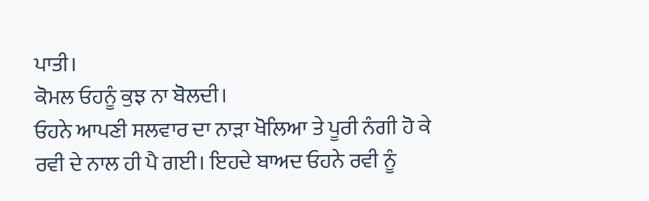ਪਾਤੀ।
ਕੋਮਲ ਓਹਨੂੰ ਕੁਝ ਨਾ ਬੋਲਦੀ।
ਓਹਨੇ ਆਪਣੀ ਸਲਵਾਰ ਦਾ ਨਾੜਾ ਖੋਲਿਆ ਤੇ ਪੂਰੀ ਨੰਗੀ ਹੋ ਕੇ ਰਵੀ ਦੇ ਨਾਲ ਹੀ ਪੈ ਗਈ। ਇਹਦੇ ਬਾਅਦ ਓਹਨੇ ਰਵੀ ਨੂੰ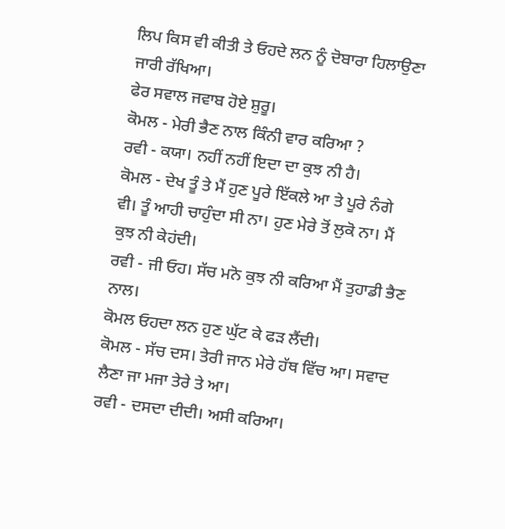ਲਿਪ ਕਿਸ ਵੀ ਕੀਤੀ ਤੇ ਓਹਦੇ ਲਨ ਨੂੰ ਦੋਬਾਰਾ ਹਿਲਾਉਣਾ ਜਾਰੀ ਰੱਖਿਆ।
ਫੇਰ ਸਵਾਲ ਜਵਾਬ ਹੋਏ ਸ਼ੁਰੂ।
ਕੋਮਲ - ਮੇਰੀ ਭੈਣ ਨਾਲ ਕਿੰਨੀ ਵਾਰ ਕਰਿਆ ?
ਰਵੀ - ਕਯਾ। ਨਹੀਂ ਨਹੀਂ ਇਦਾ ਦਾ ਕੁਝ ਨੀ ਹੈ।
ਕੋਮਲ - ਦੇਖ ਤੂੰ ਤੇ ਮੈਂ ਹੁਣ ਪੂਰੇ ਇੱਕਲੇ ਆ ਤੇ ਪੂਰੇ ਨੰਗੇ ਵੀ। ਤੂੰ ਆਹੀ ਚਾਹੁੰਦਾ ਸੀ ਨਾ। ਹੁਣ ਮੇਰੇ ਤੋਂ ਲੁਕੋ ਨਾ। ਮੈਂ ਕੁਝ ਨੀ ਕੇਹਂਦੀ।
ਰਵੀ - ਜੀ ਓਹ। ਸੱਚ ਮਨੋ ਕੁਝ ਨੀ ਕਰਿਆ ਮੈਂ ਤੁਹਾਡੀ ਭੈਣ ਨਾਲ।
ਕੋਮਲ ਓਹਦਾ ਲਨ ਹੁਣ ਘੁੱਟ ਕੇ ਫੜ ਲੈਂਦੀ।
ਕੋਮਲ - ਸੱਚ ਦਸ। ਤੇਰੀ ਜਾਨ ਮੇਰੇ ਹੱਥ ਵਿੱਚ ਆ। ਸਵਾਦ ਲੈਣਾ ਜਾ ਮਜਾ ਤੇਰੇ ਤੇ ਆ।
ਰਵੀ - ਦਸਦਾ ਦੀਦੀ। ਅਸੀ ਕਰਿਆ।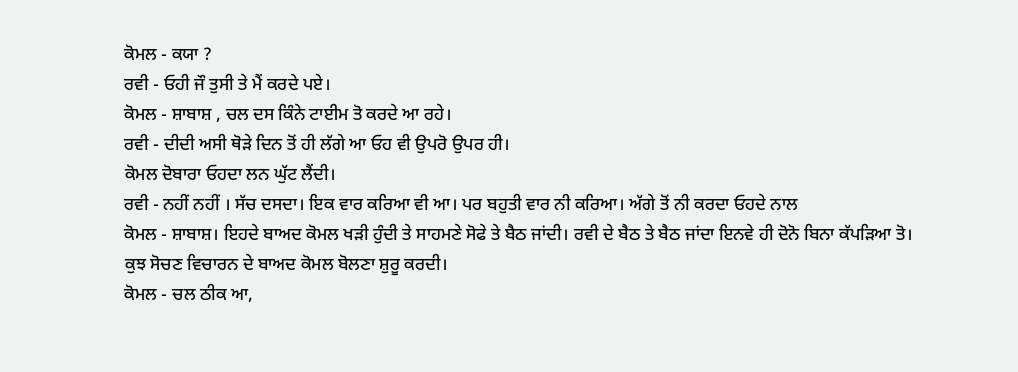ਕੋਮਲ - ਕਯਾ ?
ਰਵੀ - ਓਹੀ ਜੌ ਤੁਸੀ ਤੇ ਮੈਂ ਕਰਦੇ ਪਏ।
ਕੋਮਲ - ਸ਼ਾਬਾਸ਼ , ਚਲ ਦਸ ਕਿੰਨੇ ਟਾਈਮ ਤੋ ਕਰਦੇ ਆ ਰਹੇ।
ਰਵੀ - ਦੀਦੀ ਅਸੀ ਥੋੜੇ ਦਿਨ ਤੋਂ ਹੀ ਲੱਗੇ ਆ ਓਹ ਵੀ ਉਪਰੋ ਉਪਰ ਹੀ।
ਕੋਮਲ ਦੋਬਾਰਾ ਓਹਦਾ ਲਨ ਘੁੱਟ ਲੈਂਦੀ।
ਰਵੀ - ਨਹੀਂ ਨਹੀਂ । ਸੱਚ ਦਸਦਾ। ਇਕ ਵਾਰ ਕਰਿਆ ਵੀ ਆ। ਪਰ ਬਹੁਤੀ ਵਾਰ ਨੀ ਕਰਿਆ। ਅੱਗੇ ਤੋਂ ਨੀ ਕਰਦਾ ਓਹਦੇ ਨਾਲ
ਕੋਮਲ - ਸ਼ਾਬਾਸ਼। ਇਹਦੇ ਬਾਅਦ ਕੋਮਲ ਖੜੀ ਹੁੰਦੀ ਤੇ ਸਾਹਮਣੇ ਸੋਫੇ ਤੇ ਬੈਠ ਜਾਂਦੀ। ਰਵੀ ਦੇ ਬੈਠ ਤੇ ਬੈਠ ਜਾਂਦਾ ਇਨਵੇ ਹੀ ਦੋਨੋ ਬਿਨਾ ਕੱਪੜਿਆ ਤੋ।
ਕੁਝ ਸੋਚਣ ਵਿਚਾਰਨ ਦੇ ਬਾਅਦ ਕੋਮਲ ਬੋਲਣਾ ਸ਼ੁਰੂ ਕਰਦੀ।
ਕੋਮਲ - ਚਲ ਠੀਕ ਆ,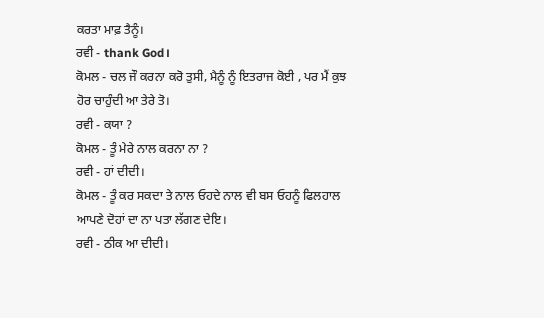ਕਰਤਾ ਮਾਫ਼ ਤੈਨੂੰ।
ਰਵੀ - thank God।
ਕੋਮਲ - ਚਲ ਜੌ ਕਰਨਾ ਕਰੋ ਤੁਸੀ, ਮੈਨੂੰ ਨੂੰ ਇਤਰਾਜ ਕੋਈ , ਪਰ ਮੈਂ ਕੁਝ ਹੋਰ ਚਾਹੁੰਦੀ ਆ ਤੇਰੇ ਤੋ।
ਰਵੀ - ਕਯਾ ?
ਕੋਮਲ - ਤੂੰ ਮੇਰੇ ਨਾਲ ਕਰਨਾ ਨਾ ?
ਰਵੀ - ਹਾਂ ਦੀਦੀ।
ਕੋਮਲ - ਤੂੰ ਕਰ ਸਕਦਾ ਤੇ ਨਾਲ ਓਹਦੇ ਨਾਲ ਵੀ ਬਸ ਓਹਨੂੰ ਫਿਲਹਾਲ ਆਪਣੇ ਦੋਹਾਂ ਦਾ ਨਾ ਪਤਾ ਲੱਗਣ ਦੇਇ।
ਰਵੀ - ਠੀਕ ਆ ਦੀਦੀ।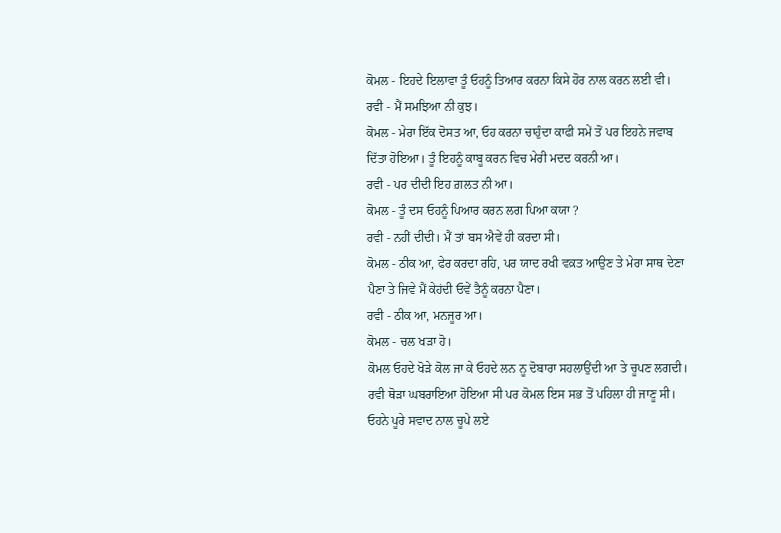ਕੋਮਲ - ਇਹਦੇ ਇਲਾਵਾ ਤੂੰ ਓਹਨੂੰ ਤਿਆਰ ਕਰਨਾ ਕਿਸੇ ਹੋਰ ਨਾਲ ਕਰਨ ਲਈ ਵੀ।
ਰਵੀ - ਮੈਂ ਸਮਝਿਆ ਨੀ ਕੁਝ।
ਕੋਮਲ - ਮੇਰਾ ਇੱਕ ਦੋਸਤ ਆ, ਓਹ ਕਰਨਾ ਚਾਹੁੰਦਾ ਕਾਫੀ ਸਮੇਂ ਤੋਂ ਪਰ ਇਹਨੇ ਜਵਾਬ ਦਿੱਤਾ ਹੋਇਆ। ਤੂੰ ਇਹਨੂੰ ਕਾਬੂ ਕਰਨ ਵਿਚ ਮੇਰੀ ਮਦਦ ਕਰਨੀ ਆ।
ਰਵੀ - ਪਰ ਦੀਦੀ ਇਹ ਗ਼ਲਤ ਨੀ ਆ।
ਕੋਮਲ - ਤੂੰ ਦਸ ਓਹਨੂੰ ਪਿਆਰ ਕਰਨ ਲਗ ਪਿਆ ਕਯਾ ?
ਰਵੀ - ਨਹੀਂ ਦੀਦੀ। ਮੈਂ ਤਾਂ ਬਸ ਐਵੇਂ ਹੀ ਕਰਦਾ ਸੀ।
ਕੋਮਲ - ਠੀਕ ਆ, ਫੇਰ ਕਰਦਾ ਰਹਿ, ਪਰ ਯਾਦ ਰਖੀ ਵਕ਼ਤ ਆਉਣ ਤੇ ਮੇਰਾ ਸਾਥ ਦੇਣਾ ਪੈਣਾ ਤੇ ਜਿਵੇ ਮੈਂ ਕੇਹਂਦੀ ਓਵੇਂ ਤੈਨੂੰ ਕਰਨਾ ਪੈਣਾ।
ਰਵੀ - ਠੀਕ ਆ, ਮਨਜੂਰ ਆ।
ਕੋਮਲ - ਚਲ ਖੜਾ ਹੋ।
ਕੋਮਲ ਓਹਦੇ ਖੋੜੇ ਕੋਲ ਜਾ ਕੇ ਓਹਦੇ ਲਨ ਨੂ ਦੋਬਾਰਾ ਸਹਲਾਉਂਦੀ ਆ ਤੇ ਚੂਪਣ ਲਗਦੀ। ਰਵੀ ਥੋੜਾ ਘਬਰਾਇਆ ਹੋਇਆ ਸੀ ਪਰ ਕੋਮਲ ਇਸ ਸਭ ਤੋਂ ਪਹਿਲਾ ਹੀ ਜਾਣੂ ਸੀ।
ਓਹਨੇ ਪੂਰੇ ਸਵਾਦ ਨਾਲ ਚੂਪੇ ਲਏ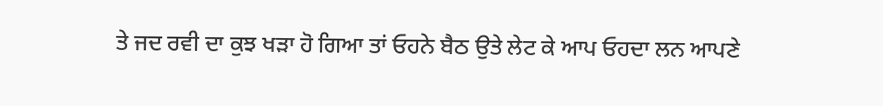ਤੇ ਜਦ ਰਵੀ ਦਾ ਕੁਝ ਖੜਾ ਹੋ ਗਿਆ ਤਾਂ ਓਹਨੇ ਬੈਠ ਉਤੇ ਲੇਟ ਕੇ ਆਪ ਓਹਦਾ ਲਨ ਆਪਣੇ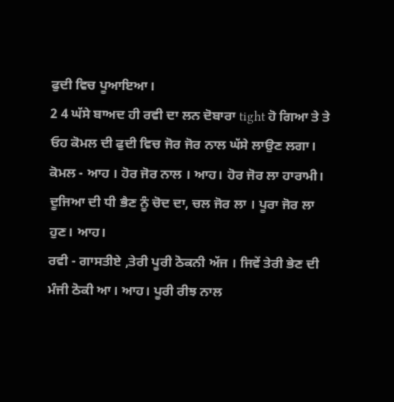ਫੁਦੀ ਵਿਚ ਪੂਆਇਆ।
2 4 ਘੱਸੇ ਬਾਅਦ ਹੀ ਰਵੀ ਦਾ ਲਨ ਦੋਬਾਰਾ tight ਹੋ ਗਿਆ ਤੇ ਤੇ ਓਹ ਕੋਮਲ ਦੀ ਫੁਦੀ ਵਿਚ ਜੋਰ ਜੋਰ ਨਾਲ ਘੱਸੇ ਲਾਉਣ ਲਗਾ।
ਕੋਮਲ - ਆਹ । ਹੋਰ ਜੋਰ ਨਾਲ । ਆਹ। ਹੋਰ ਜੋਰ ਲਾ ਹਾਰਾਮੀ। ਦੂਜਿਆ ਦੀ ਧੀ ਭੈਣ ਨੂੰ ਚੋਦ ਦਾ, ਚਲ ਜੋਰ ਲਾ । ਪੂਰਾ ਜੋਰ ਲਾ ਹੁਣ। ਆਹ।
ਰਵੀ - ਗਾਸਤੀਏ ,ਤੇਰੀ ਪੂਰੀ ਠੋਕਨੀ ਅੱਜ । ਜਿਵੇਂ ਤੇਰੀ ਭੇਣ ਦੀ ਮੰਜੀ ਠੋਕੀ ਆ। ਆਹ। ਪੂਰੀ ਰੀਝ ਨਾਲ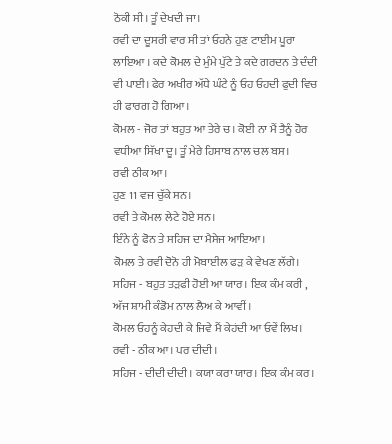ਠੋਕੀ ਸੀ। ਤੂੰ ਦੇਖਦੀ ਜਾ।
ਰਵੀ ਦਾ ਦੂਸਰੀ ਵਾਰ ਸੀ ਤਾਂ ਓਹਨੇ ਹੁਣ ਟਾਈਮ ਪੂਰਾ ਲਾਇਆ । ਕਦੇ ਕੋਮਲ ਦੇ ਮੁੰਮੇ ਪੁੱਟੇ ਤੇ ਕਦੇ ਗਰਦਨ ਤੇ ਦੰਦੀ ਵੀ ਪਾਈ। ਫੇਰ ਅਖੀਰ ਅੱਧੇ ਘੰਟੇ ਨੂੰ ਓਹ ਓਹਦੀ ਫੁਦੀ ਵਿਚ ਹੀ ਫਾਰਗ ਹੋ ਗਿਆ।
ਕੋਮਲ - ਜੋਰ ਤਾਂ ਬਹੁਤ ਆ ਤੇਰੇ ਚ। ਕੋਈ ਨਾ ਮੈਂ ਤੈਨੂੰ ਹੋਰ ਵਧੀਆ ਸਿੱਖਾ ਦੂ। ਤੂੰ ਮੇਰੇ ਹਿਸਾਬ ਨਾਲ ਚਲ ਬਸ।
ਰਵੀ ਠੀਕ ਆ।
ਹੁਣ 11 ਵਜ ਚੁੱਕੇ ਸਨ।
ਰਵੀ ਤੇ ਕੋਮਲ ਲੇਟੇ ਹੋਏ ਸਨ।
ਇੰਨੇ ਨੂੰ ਫੋਨ ਤੇ ਸਹਿਜ ਦਾ ਮੈਸੇਜ ਆਇਆ।
ਕੋਮਲ ਤੇ ਰਵੀ ਦੋਨੋ ਹੀ ਮੋਬਾਈਲ ਫੜ ਕੇ ਵੇਖਣ ਲੱਗੇ।
ਸਹਿਜ - ਬਹੁਤ ਤੜਫੀ ਹੋਈ ਆ ਯਾਰ। ਇਕ ਕੰਮ ਕਰੀ , ਅੱਜ ਸ਼ਾਮੀ ਕੰਡੋਮ ਨਾਲ ਲੈਅ ਕੇ ਆਵੀਂ।
ਕੋਮਲ ਓਹਨੂੰ ਕੇਹਦੀ ਕੇ ਜਿਵੇ ਮੈਂ ਕੇਹਂਦੀ ਆ ਓਵੇਂ ਲਿਖ।
ਰਵੀ - ਠੀਕ ਆ। ਪਰ ਦੀਦੀ।
ਸਹਿਜ - ਦੀਦੀ ਦੀਦੀ। ਕਯਾ ਕਰਾ ਯਾਰ। ਇਕ ਕੰਮ ਕਰ।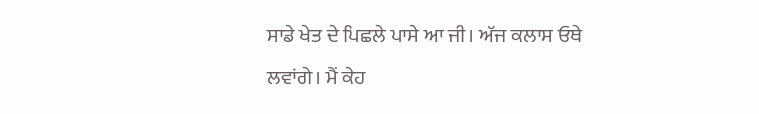ਸਾਡੇ ਖੇਤ ਦੇ ਪਿਛਲੇ ਪਾਸੇ ਆ ਜੀ। ਅੱਜ ਕਲਾਸ ਓਥੇ ਲਵਾਂਗੇ। ਮੈਂ ਕੇਹ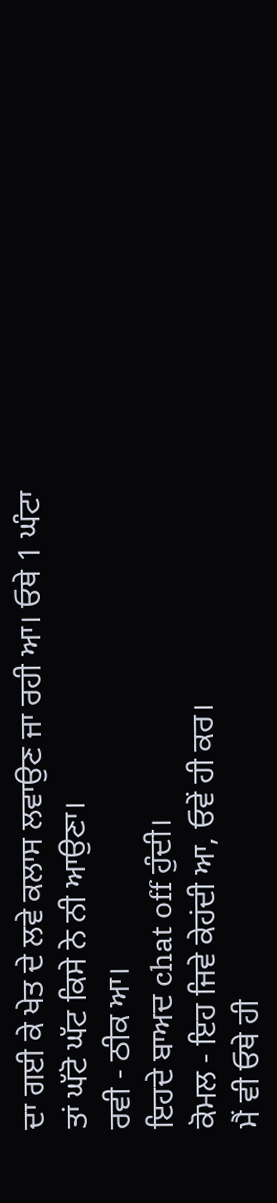ਦਾ ਗਈ ਕੇ ਖੇਤ ਦੇ ਲਵੇ ਕਲਾਸ ਲਵਾਉਣ ਜਾ ਰਹੀ ਆ। ਓਥੇ 1 ਘੰਟਾ ਤਾਂ ਘੱਟੋ ਘੱਟ ਕਿਸੇ ਨੇ ਨੀ ਆਉਣਾ।
ਰਵੀ - ਠੀਕ ਆ।
ਇਹਦੇ ਬਾਅਦ chat off ਹੁੰਦੀ।
ਕੋਮਲ - ਇਹ ਜਿਵੇ ਕੇਹਂਦੀ ਆ, ਓਵੇਂ ਹੀ ਕਰ।
ਮੈਂ ਵੀ ਓਥੇ ਹੀ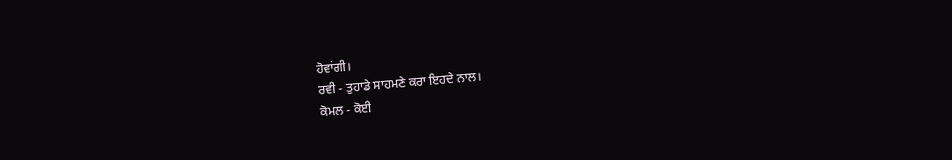ਹੋਵਾਂਗੀ।
ਰਵੀ - ਤੁਹਾਡੇ ਸਾਹਮਣੇ ਕਰਾ ਇਹਦੇ ਨਾਲ।
ਕੋਮਲ - ਕੋਈ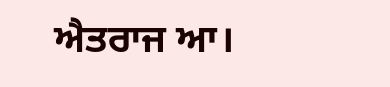ਐਤਰਾਜ ਆ।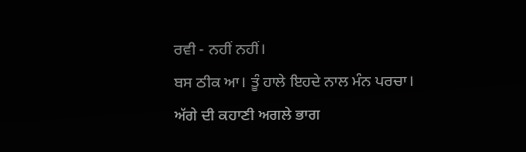ਰਵੀ - ਨਹੀਂ ਨਹੀਂ।
ਬਸ ਠੀਕ ਆ। ਤੂੰ ਹਾਲੇ ਇਹਦੇ ਨਾਲ ਮੰਨ ਪਰਚਾ।
ਅੱਗੇ ਦੀ ਕਹਾਣੀ ਅਗਲੇ ਭਾਗ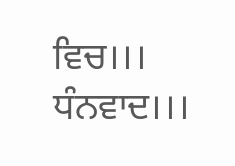ਵਿਚ।।।
ਧੰਨਵਾਦ।।।